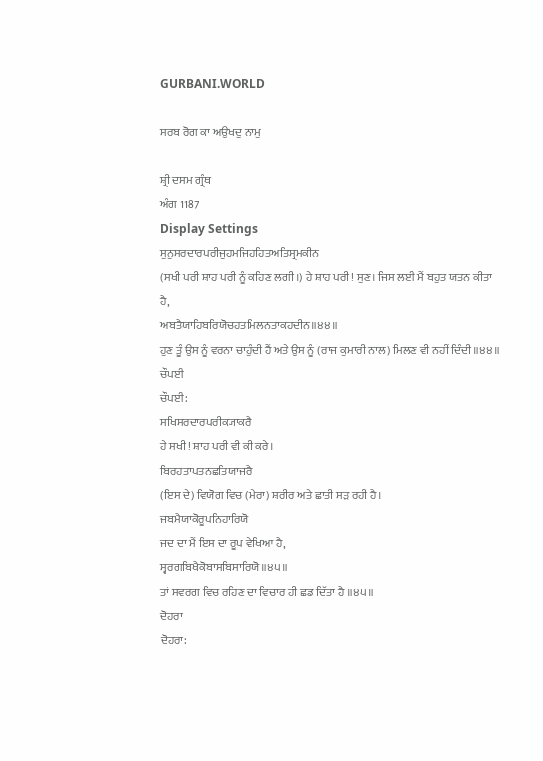GURBANI.WORLD

ਸਰਬ ਰੋਗ ਕਾ ਅਉਖਦੁ ਨਾਮੁ

ਸ਼੍ਰੀ ਦਸਮ ਗ੍ਰੰਥ
ਅੰਗ 1187
Display Settings
ਸੁਨੁਸਰਦਾਰਪਰੀਜੁਹਮਜਿਹਹਿਤਅਤਿਸ੍ਰਮਕੀਨ
(ਸਖੀ ਪਰੀ ਸ਼ਾਹ ਪਰੀ ਨੂੰ ਕਹਿਣ ਲਗੀ।) ਹੇ ਸ਼ਾਹ ਪਰੀ! ਸੁਣ। ਜਿਸ ਲਈ ਮੈਂ ਬਹੁਤ ਯਤਨ ਕੀਤਾ ਹੈ,
ਅਬਤੈਯਾਹਿਬਰਿਯੋਚਹਤਮਿਲਨਤਾਕਹਦੀਨ॥੪੪॥
ਹੁਣ ਤੂੰ ਉਸ ਨੂੰ ਵਰਨਾ ਚਾਹੁੰਦੀ ਹੈਂ ਅਤੇ ਉਸ ਨੂੰ (ਰਾਜ ਕੁਮਾਰੀ ਨਾਲ) ਮਿਲਣ ਵੀ ਨਹੀਂ ਦਿੰਦੀ ॥੪੪॥
ਚੌਪਈ
ਚੌਪਈ:
ਸਖਿਸਰਦਾਰਪਰੀਕ੍ਯਾਕਰੈ
ਹੇ ਸਖੀ! ਸ਼ਾਹ ਪਰੀ ਵੀ ਕੀ ਕਰੇ।
ਬਿਰਹਤਾਪਤਨਛਤਿਯਾਜਰੈ
(ਇਸ ਦੇ) ਵਿਯੋਗ ਵਿਚ (ਮੇਰਾ) ਸ਼ਰੀਰ ਅਤੇ ਛਾਤੀ ਸੜ ਰਹੀ ਹੈ।
ਜਬਮੈਯਾਕੋਰੂਪਨਿਹਾਰਿਯੋ
ਜਦ ਦਾ ਮੈਂ ਇਸ ਦਾ ਰੂਪ ਵੇਖਿਆ ਹੈ,
ਸ੍ਵਰਗਬਿਖੈਕੋਬਾਸਬਿਸਾਰਿਯੋ॥੪੫॥
ਤਾਂ ਸਵਰਗ ਵਿਚ ਰਹਿਣ ਦਾ ਵਿਚਾਰ ਹੀ ਛਡ ਦਿੱਤਾ ਹੈ ॥੪੫॥
ਦੋਹਰਾ
ਦੋਹਰਾ: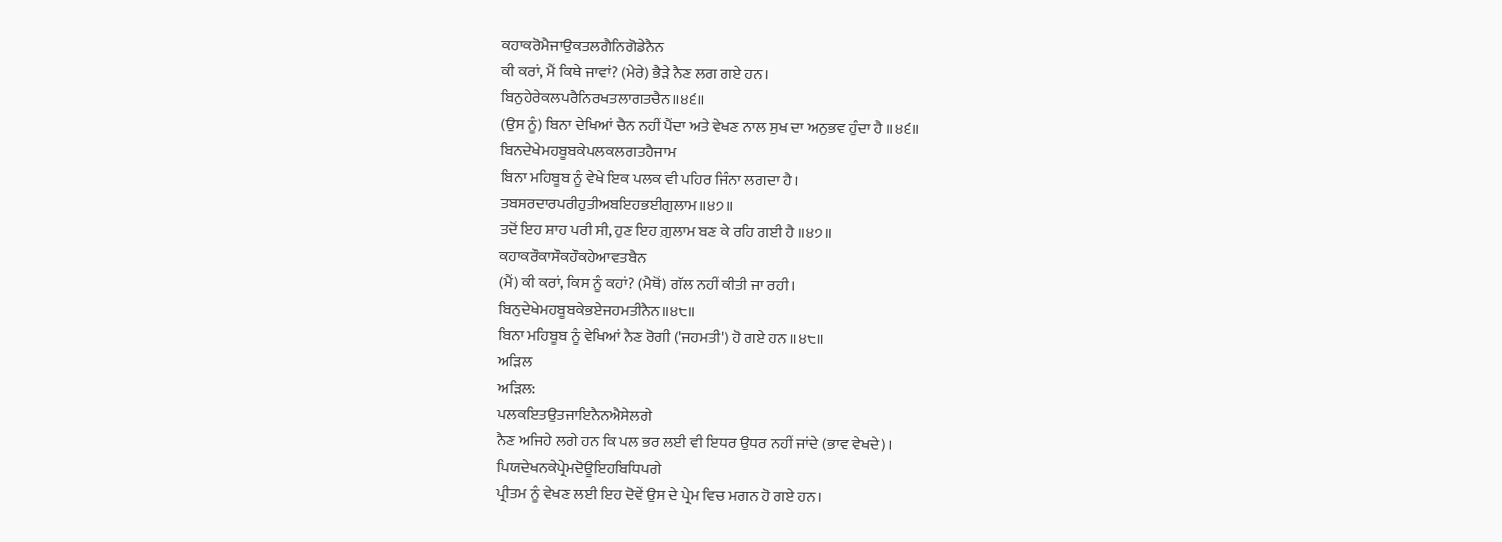ਕਹਾਕਰੋਮੈਜਾਉਕਤਲਗੈਨਿਗੋਡੇਨੈਨ
ਕੀ ਕਰਾਂ, ਮੈਂ ਕਿਥੇ ਜਾਵਾਂ? (ਮੇਰੇ) ਭੈੜੇ ਨੈਣ ਲਗ ਗਏ ਹਨ।
ਬਿਨੁਹੇਰੇਕਲਪਰੈਨਿਰਖਤਲਾਗਤਚੈਨ॥੪੬॥
(ਉਸ ਨੂੰ) ਬਿਨਾ ਦੇਖਿਆਂ ਚੈਨ ਨਹੀਂ ਪੈਂਦਾ ਅਤੇ ਵੇਖਣ ਨਾਲ ਸੁਖ ਦਾ ਅਨੁਭਵ ਹੁੰਦਾ ਹੈ ॥੪੬॥
ਬਿਨਦੇਖੇਮਹਬੂਬਕੇਪਲਕਲਗਤਹੈਜਾਮ
ਬਿਨਾ ਮਹਿਬੂਬ ਨੂੰ ਵੇਖੇ ਇਕ ਪਲਕ ਵੀ ਪਹਿਰ ਜਿੰਨਾ ਲਗਦਾ ਹੈ।
ਤਬਸਰਦਾਰਪਰੀਹੁਤੀਅਬਇਹਭਈਗੁਲਾਮ॥੪੭॥
ਤਦੋਂ ਇਹ ਸ਼ਾਹ ਪਰੀ ਸੀ, ਹੁਣ ਇਹ ਗ਼ੁਲਾਮ ਬਣ ਕੇ ਰਹਿ ਗਈ ਹੈ ॥੪੭॥
ਕਹਾਕਰੌਕਾਸੌਕਹੌਕਹੇਆਵਤਬੈਨ
(ਮੈਂ) ਕੀ ਕਰਾਂ, ਕਿਸ ਨੂੰ ਕਹਾਂ? (ਮੈਥੋਂ) ਗੱਲ ਨਹੀਂ ਕੀਤੀ ਜਾ ਰਹੀ।
ਬਿਨੁਦੇਖੇਮਹਬੂਬਕੇਭਏਜਹਮਤੀਨੈਨ॥੪੮॥
ਬਿਨਾ ਮਹਿਬੂਬ ਨੂੰ ਵੇਖਿਆਂ ਨੈਣ ਰੋਗੀ ('ਜਹਮਤੀ') ਹੋ ਗਏ ਹਨ ॥੪੮॥
ਅੜਿਲ
ਅੜਿਲ:
ਪਲਕਇਤਉਤਜਾਇਨੈਨਐਸੇਲਗੇ
ਨੈਣ ਅਜਿਹੇ ਲਗੇ ਹਨ ਕਿ ਪਲ ਭਰ ਲਈ ਵੀ ਇਧਰ ਉਧਰ ਨਹੀਂ ਜਾਂਦੇ (ਭਾਵ ਵੇਖਦੇ)।
ਪਿਯਦੇਖਨਕੇਪ੍ਰੇਮਦੋਊਇਹਬਿਧਿਪਗੇ
ਪ੍ਰੀਤਮ ਨੂੰ ਵੇਖਣ ਲਈ ਇਹ ਦੋਵੇਂ ਉਸ ਦੇ ਪ੍ਰੇਮ ਵਿਚ ਮਗਨ ਹੋ ਗਏ ਹਨ।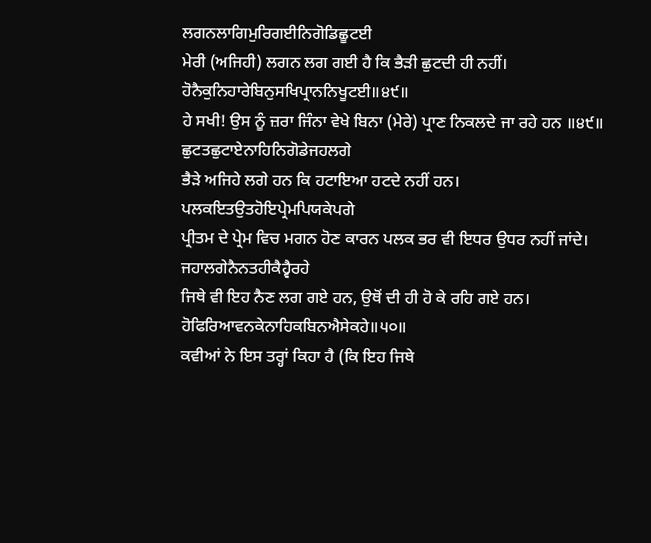ਲਗਨਲਾਗਿਮੁਰਿਗਈਨਿਗੋਡਿਛੂਟਈ
ਮੇਰੀ (ਅਜਿਹੀ) ਲਗਨ ਲਗ ਗਈ ਹੈ ਕਿ ਭੈੜੀ ਛੁਟਦੀ ਹੀ ਨਹੀਂ।
ਹੋਨੈਕੁਨਿਹਾਰੇਬਿਨੁਸਖਿਪ੍ਰਾਨਨਿਖੂਟਈ॥੪੯॥
ਹੇ ਸਖੀ! ਉਸ ਨੂੰ ਜ਼ਰਾ ਜਿੰਨਾ ਵੇਖੇ ਬਿਨਾ (ਮੇਰੇ) ਪ੍ਰਾਣ ਨਿਕਲਦੇ ਜਾ ਰਹੇ ਹਨ ॥੪੯॥
ਛੁਟਤਛੁਟਾਏਨਾਹਿਨਿਗੋਡੇਜਹਲਗੇ
ਭੈੜੇ ਅਜਿਹੇ ਲਗੇ ਹਨ ਕਿ ਹਟਾਇਆ ਹਟਦੇ ਨਹੀਂ ਹਨ।
ਪਲਕਇਤਉਤਹੋਇਪ੍ਰੇਮਪਿਯਕੇਪਗੇ
ਪ੍ਰੀਤਮ ਦੇ ਪ੍ਰੇਮ ਵਿਚ ਮਗਨ ਹੋਣ ਕਾਰਨ ਪਲਕ ਭਰ ਵੀ ਇਧਰ ਉਧਰ ਨਹੀਂ ਜਾਂਦੇ।
ਜਹਾਲਗੇਨੈਨਤਹੀਕੈਹ੍ਵੈਰਹੇ
ਜਿਥੇ ਵੀ ਇਹ ਨੈਣ ਲਗ ਗਏ ਹਨ, ਉਥੋਂ ਦੀ ਹੀ ਹੋ ਕੇ ਰਹਿ ਗਏ ਹਨ।
ਹੋਫਿਰਿਆਵਨਕੇਨਾਹਿਕਬਿਨਐਸੇਕਹੇ॥੫੦॥
ਕਵੀਆਂ ਨੇ ਇਸ ਤਰ੍ਹਾਂ ਕਿਹਾ ਹੈ (ਕਿ ਇਹ ਜਿਥੇ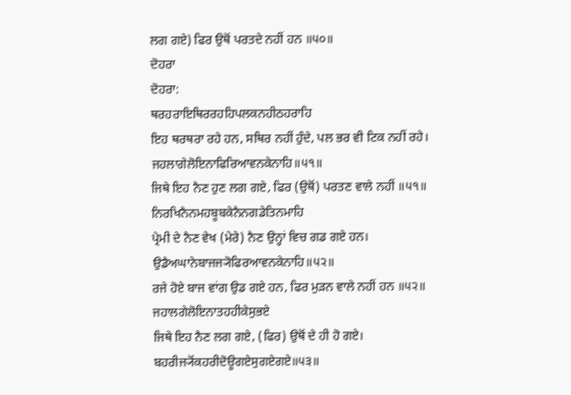ਲਗ ਗਏ) ਫਿਰ ਉਥੋਂ ਪਰਤਦੇ ਨਹੀਂ ਹਨ ॥੫੦॥
ਦੋਹਰਾ
ਦੋਹਰਾ:
ਥਰਹਰਾਇਥਿਰਰਹਹਿਪਲਕਨਹੀਠਹਰਾਹਿ
ਇਹ ਥਰਥਰਾ ਰਹੇ ਹਨ, ਸਥਿਰ ਨਹੀਂ ਹੁੰਦੇ, ਪਲ ਭਰ ਵੀ ਟਿਕ ਨਹੀਂ ਰਹੇ।
ਜਹਲਾਗੇਲੋਇਨਾਫਿਰਿਆਵਨਕੇਨਾਹਿ॥੫੧॥
ਜਿਥੇ ਇਹ ਨੈਣ ਹੁਣ ਲਗ ਗਏ, ਫਿਰ (ਉਥੋਂ) ਪਰਤਣ ਵਾਲੇ ਨਹੀਂ ॥੫੧॥
ਨਿਰਖਿਨੈਨਮਹਬੂਬਕੇਨੈਨਗਡੇਤਿਨਮਾਹਿ
ਪ੍ਰੇਮੀ ਦੇ ਨੈਣ ਵੇਖ (ਮੇਰੇ) ਨੈਣ ਉਨ੍ਹਾਂ ਵਿਚ ਗਡ ਗਏ ਹਨ।
ਉਡੈਅਘਾਨੇਬਾਜਜ੍ਯੋਫਿਰਆਵਨਕੇਨਾਹਿ॥੫੨॥
ਰਜੇ ਹੋਏ ਬਾਜ ਵਾਂਗ ਉਡ ਗਏ ਹਨ, ਫਿਰ ਮੁੜਨ ਵਾਲੇ ਨਹੀਂ ਹਨ ॥੫੨॥
ਜਹਾਲਗੇਲੋਇਨਾਤਹਹੀਕੇਸੁਭਏ
ਜਿਥੇ ਇਹ ਨੈਣ ਲਗ ਗਏ, (ਫਿਰ) ਉਥੋਂ ਦੇ ਹੀ ਹੋ ਗਏ।
ਬਹਰੀਜ੍ਯੋਂਕਹਰੀਦੋਊਗਏਸੁਗਏਗਏ॥੫੩॥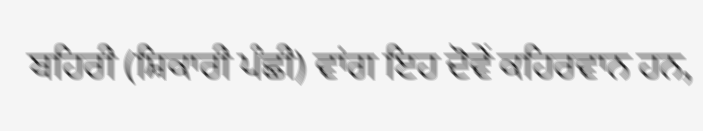ਬਹਿਰੀ (ਸ਼ਿਕਾਰੀ ਪੰਛੀ) ਵਾਂਗ ਇਹ ਦੋਵੇਂ ਕਹਿਰਵਾਨ ਹਨ,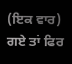(ਇਕ ਵਾਰ) ਗਏ ਤਾਂ ਫਿਰ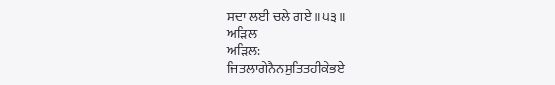ਸਦਾ ਲਈ ਚਲੇ ਗਏ ॥੫੩॥
ਅੜਿਲ
ਅੜਿਲ:
ਜਿਤਲਾਗੇਨੈਨਸੁਤਿਤਹੀਕੇਭਏ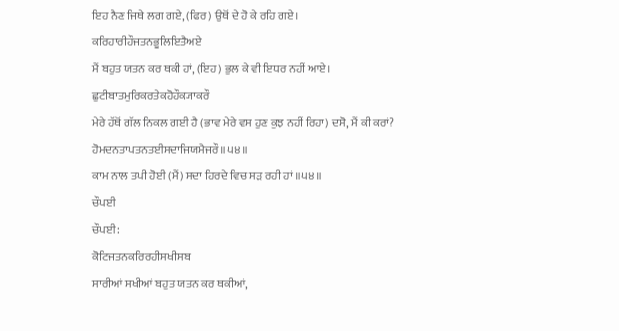ਇਹ ਨੈਣ ਜਿਥੇ ਲਗ ਗਏ, (ਫਿਰ) ਉਥੋਂ ਦੇ ਹੋ ਕੇ ਰਹਿ ਗਏ।
ਕਰਿਹਾਰੀਹੌਜਤਨਭੂਲਿਇਤੈਅਏ
ਮੈਂ ਬਹੁਤ ਯਤਨ ਕਰ ਥਕੀ ਹਾਂ, (ਇਹ) ਭੁਲ ਕੇ ਵੀ ਇਧਰ ਨਹੀਂ ਆਏ।
ਛੁਟੀਬਾਤਮੁਰਿਕਰਤੇਕਹੋਹੌਕ੍ਯਾਕਰੌ
ਮੇਰੇ ਹੱਥੋਂ ਗੱਲ ਨਿਕਲ ਗਈ ਹੈ (ਭਾਵ ਮੇਰੇ ਵਸ ਹੁਣ ਕੁਝ ਨਹੀਂ ਰਿਹਾ) ਦਸੋ, ਮੈਂ ਕੀ ਕਰਾਂ?
ਹੋਮਦਨਤਾਪਤਨਤਈਸਦਾਜਿਯਮੈਜਰੌ॥੫੪॥
ਕਾਮ ਨਾਲ ਤਪੀ ਹੋਈ (ਮੈਂ) ਸਦਾ ਹਿਰਦੇ ਵਿਚ ਸੜ ਰਹੀ ਹਾਂ ॥੫੪॥
ਚੌਪਈ
ਚੌਪਈ:
ਕੋਟਿਜਤਨਕਰਿਰਹੀਸਖੀਸਬ
ਸਾਰੀਆਂ ਸਖੀਆਂ ਬਹੁਤ ਯਤਨ ਕਰ ਥਕੀਆਂ,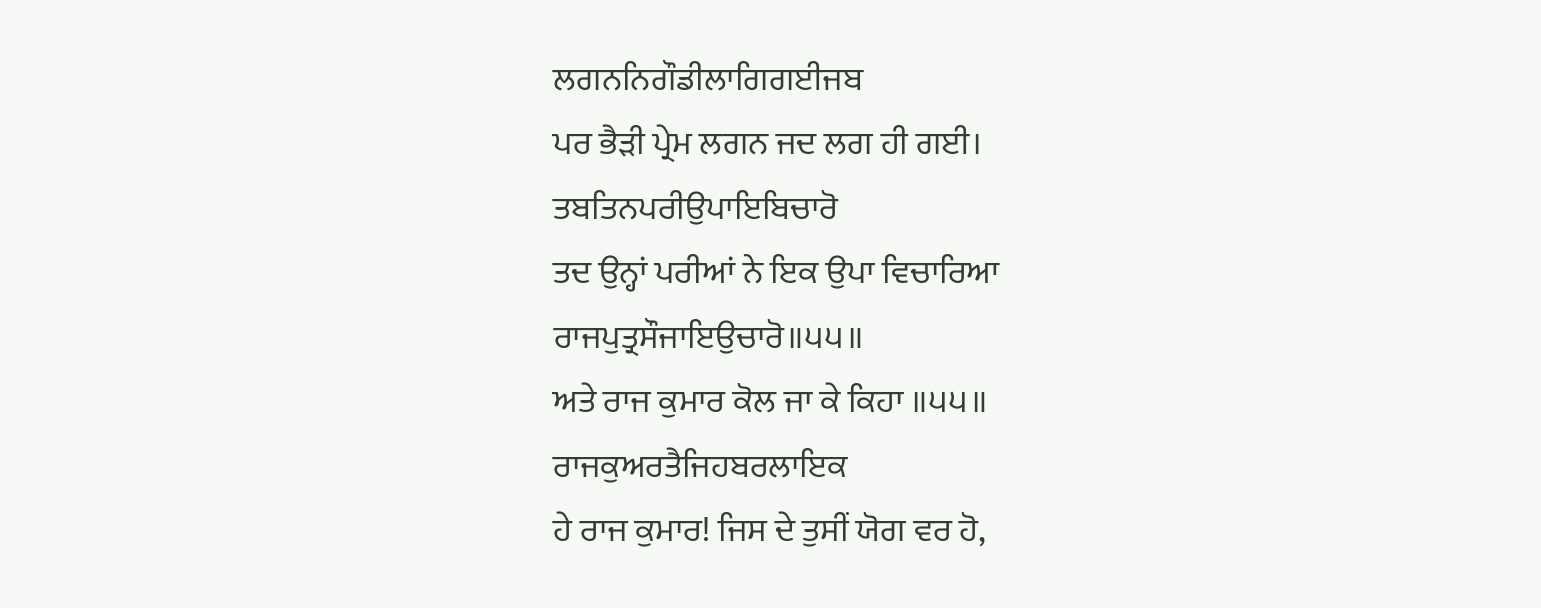ਲਗਨਨਿਗੌਡੀਲਾਗਿਗਈਜਬ
ਪਰ ਭੈੜੀ ਪ੍ਰੇਮ ਲਗਨ ਜਦ ਲਗ ਹੀ ਗਈ।
ਤਬਤਿਨਪਰੀਉਪਾਇਬਿਚਾਰੋ
ਤਦ ਉਨ੍ਹਾਂ ਪਰੀਆਂ ਨੇ ਇਕ ਉਪਾ ਵਿਚਾਰਿਆ
ਰਾਜਪੁਤ੍ਰਸੌਜਾਇਉਚਾਰੋ॥੫੫॥
ਅਤੇ ਰਾਜ ਕੁਮਾਰ ਕੋਲ ਜਾ ਕੇ ਕਿਹਾ ॥੫੫॥
ਰਾਜਕੁਅਰਤੈਜਿਹਬਰਲਾਇਕ
ਹੇ ਰਾਜ ਕੁਮਾਰ! ਜਿਸ ਦੇ ਤੁਸੀਂ ਯੋਗ ਵਰ ਹੋ,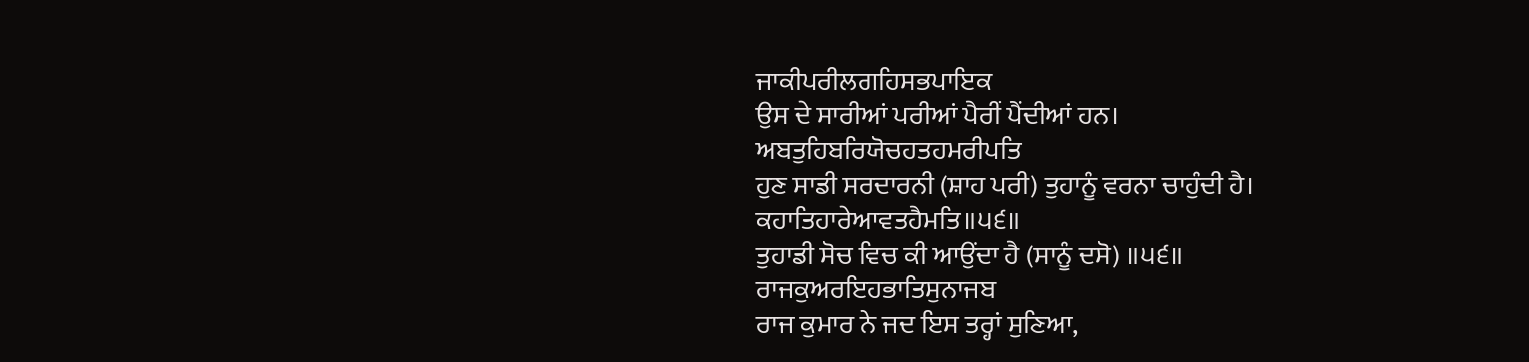ਜਾਕੀਪਰੀਲਗਹਿਸਭਪਾਇਕ
ਉਸ ਦੇ ਸਾਰੀਆਂ ਪਰੀਆਂ ਪੈਰੀਂ ਪੈਂਦੀਆਂ ਹਨ।
ਅਬਤੁਹਿਬਰਿਯੋਚਹਤਹਮਰੀਪਤਿ
ਹੁਣ ਸਾਡੀ ਸਰਦਾਰਨੀ (ਸ਼ਾਹ ਪਰੀ) ਤੁਹਾਨੂੰ ਵਰਨਾ ਚਾਹੁੰਦੀ ਹੈ।
ਕਹਾਤਿਹਾਰੇਆਵਤਹੈਮਤਿ॥੫੬॥
ਤੁਹਾਡੀ ਸੋਚ ਵਿਚ ਕੀ ਆਉਂਦਾ ਹੈ (ਸਾਨੂੰ ਦਸੋ) ॥੫੬॥
ਰਾਜਕੁਅਰਇਹਭਾਤਿਸੁਨਾਜਬ
ਰਾਜ ਕੁਮਾਰ ਨੇ ਜਦ ਇਸ ਤਰ੍ਹਾਂ ਸੁਣਿਆ,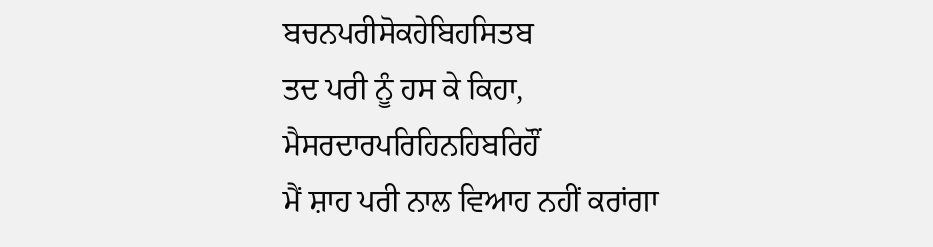ਬਚਨਪਰੀਸੋਕਹੇਬਿਹਸਿਤਬ
ਤਦ ਪਰੀ ਨੂੰ ਹਸ ਕੇ ਕਿਹਾ,
ਮੈਸਰਦਾਰਪਰਿਹਿਨਹਿਬਰਿਹੌਂ
ਮੈਂ ਸ਼ਾਹ ਪਰੀ ਨਾਲ ਵਿਆਹ ਨਹੀਂ ਕਰਾਂਗਾ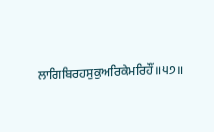ਲਾਗਿਬਿਰਹਸੁਕੁਅਰਿਕੇਮਰਿਹੌਂ॥੫੭॥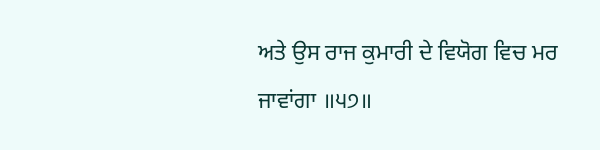ਅਤੇ ਉਸ ਰਾਜ ਕੁਮਾਰੀ ਦੇ ਵਿਯੋਗ ਵਿਚ ਮਰ ਜਾਵਾਂਗਾ ॥੫੭॥